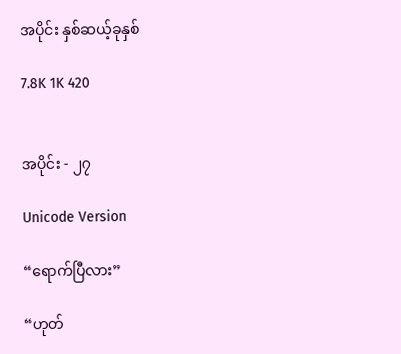အပိုင်း နှစ်ဆယ့်ခုနှစ်

7.8K 1K 420


အပိုင်း - ၂၇

Unicode Version

“ရောက်ပြီလား”

“ဟုတ်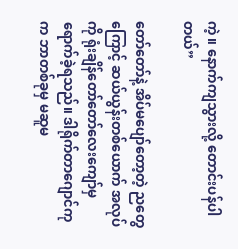ကဲ့။ နောက်ကျသွားလို့ တောင်းပန်ပါတယ်”

တော်တော်နဲ့ အိပ်မပျော်တော့တဲ့ ညတွေကြောင့် ဆယ်ယွန်းတစ်ယောက် အလုပ်ကို ရုံးချိန်‌တော်တော်လေးကျော်မှ ရောက်ခဲ့ရသည်။ ဒါရိုက်တာဂျောင်ကုက ဘာတစ်ခုမှ မဆူမ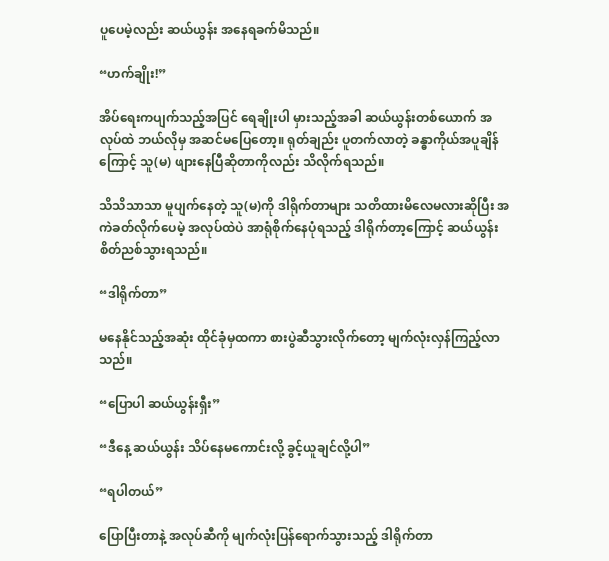ပူပေမဲ့လည်း ဆယ်ယွန်း အနေရခက်မိသည်။

“ဟက်ချိုး!”

အိပ်ရေးကပျက်သည့်အပြင် ရေချိုးပါ မှားသည့်အခါ ဆယ်ယွန်းတစ်ယောက် အလုပ်ထဲ ဘယ်လိုမှ အဆင်မပြေတော့။ ရုတ်ချည်း ပူတက်လာတဲ့ ခန္ဓာကိုယ်အပူချိန်ကြောင့် သူ(မ) ဖျားနေပြီဆိုတာကိုလည်း သိလိုက်ရသည်။

သိသိသာသာ မူပျက်နေတဲ့ သူ(မ)ကို ဒါရိုက်တာများ သတိထားမိလေမလားဆိုပြီး အကဲခတ်လိုက်ပေမဲ့ အလုပ်ထဲပဲ အာရုံစိုက်နေပုံရသည့် ဒါရိုက်တာ့ကြောင့် ဆယ်ယွန်း စိတ်ညစ်သွားရသည်။

“ဒါရိုက်တာ”

မနေနိုင်သည့်အဆုံး ထိုင်ခုံမှထကာ စားပွဲဆီသွားလိုက်တော့ မျက်လုံးလှန်ကြည့်လာသည်။

“ပြောပါ ဆယ်ယွန်းရှီး”

“ဒီနေ့ ဆယ်ယွန်း သိပ်နေမကောင်းလို့ ခွင့်ယူချင်လို့ပါ”

“ရပါတယ်”

ပြောပြီးတာနဲ့ အလုပ်ဆီကို မျက်လုံးပြန်ရောက်သွားသည့် ဒါရိုက်တာ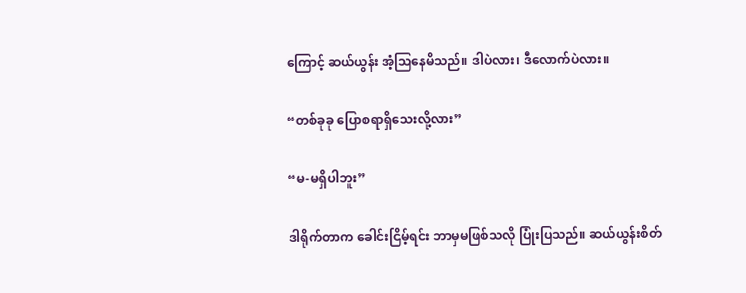ကြောင့် ဆယ်ယွန်း အံ့ဩနေမိသည်။ ဒါပဲလား၊ ဒီလောက်ပဲလား။

“တစ်ခုခု ပြောစရာရှိသေးလို့လား”

“မ-မရှိပါဘူး”

ဒါရိုက်တာက ခေါင်းငြိမ့်ရင်း ဘာမှမဖြစ်သလို ပြုံးပြသည်။ ဆယ်ယွန်းစိတ်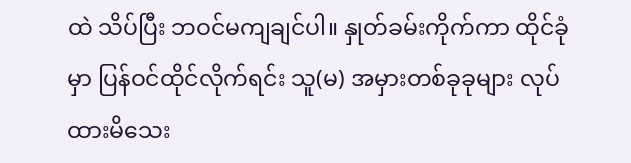ထဲ သိပ်ပြီး ဘဝင်မကျချင်ပါ။ နှုတ်ခမ်းကိုက်ကာ ထိုင်ခုံမှာ ပြန်ဝင်ထိုင်လိုက်ရင်း သူ(မ) အမှားတစ်ခုခုများ လုပ်ထားမိသေး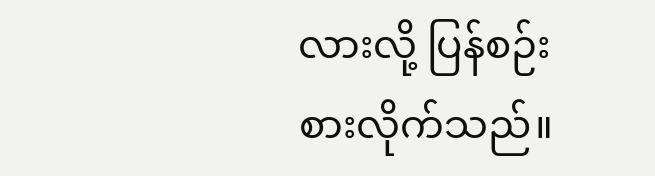လားလို့ ပြန်စဉ်းစားလိုက်သည်။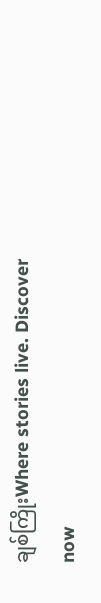ချစ်ကြိုးWhere stories live. Discover now